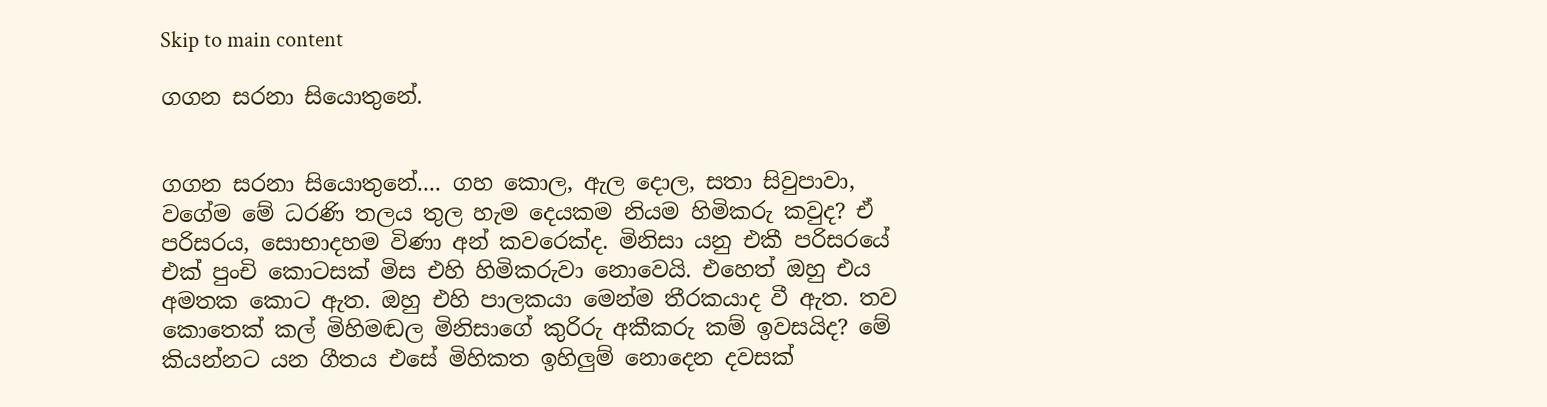Skip to main content

ගගන සරනා සියොතුනේ.


ගගන සරනා සියොතුනේ.... ගහ කොල, ඇල දොල, සතා සිවුපාවා, වගේම මේ ධරණි තලය තුල හැම දෙයකම නියම හිමිකරු කවුද? ඒ පරිසරය, සොභාදහම විණා අන් කවරෙක්ද. මිනිසා යනු එකී පරිසරයේ එක් පුංචි කොටසක් මිස එහි හිමිකරුවා නොවෙයි. එහෙත් ඔහු එය අමතක කොට ඇත. ඔහු එහි පාලකයා මෙන්ම තීරකයාද වී ඇත. තව කොතෙක් කල් මිහිමඬල මිනිසාගේ කුරිරු අකීකරු කම් ඉවසයිද? මේ කියන්නට යන ගීතය එසේ මිහිකත ඉහිලුම් නොදෙන දවසක්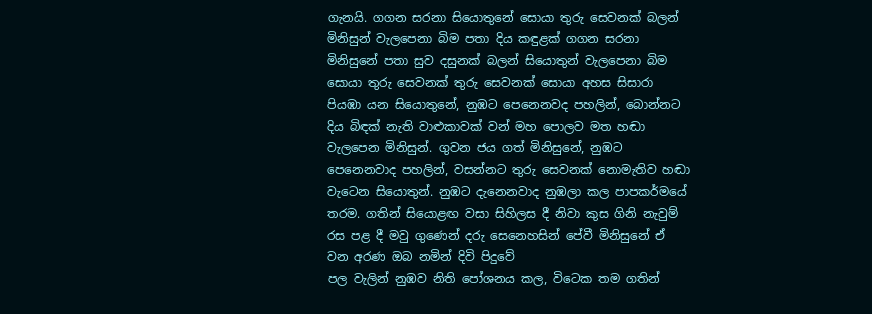ගැනයි. ගගන සරනා සියොතුනේ සොයා තුරු සෙවනක් බලන් මිනිසුන් වැලපෙනා බිම පතා දිය කඳුළක් ගගන සරනා මිනිසුනේ පතා සුව දසුනක් බලන් සියොතුන් වැලපෙනා බිම සොයා තුරු සෙවනක් තුරු සෙවනක් සොයා අහස සිසාරා පියඹා යන සියොතුනේ, නුඹට පෙනෙනවද පහලින්, බොන්නට දිය බිඳක් නැති වාළුකාවක් වන් මහ පොලව මත හඬා වැලපෙන මිනිසුන්. ගුවන ජය ගත් මිනිසුනේ, නුඹට පෙනෙනවාද පහලින්, වසන්නට තුරු සෙවනක් නොමැතිව හඬා වැටෙන සියොතුන්. නුඹට දැනෙනවාද නුඹලා කල පාපකර්මයේ තරම. ගතින් සියොළඟ වසා සිහිලස දී නිවා කුස ගිනි නැවුම් රස පළ දී මවු ගුණෙන් දරු සෙනෙහසින් පේවී මිනිසුනේ ඒ වන අරණ ඔබ නමින් දිවි පිදුවේ
පල වැලින් නුඹව නිති පෝශනය කල, විටෙක තම ගතින්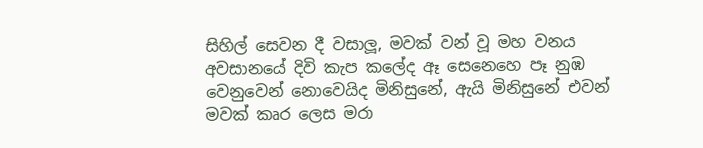සිහිල් සෙවන දී වසාලූ, මවක් වන් වූ මහ වනය අවසානයේ දිවි කැප කලේද ඈ සෙනෙහෙ පෑ නුඹ වෙනුවෙන් නොවෙයිද මිනිසුනේ, ඇයි මිනිසුනේ එවන් මවක් කෘර ලෙස මරා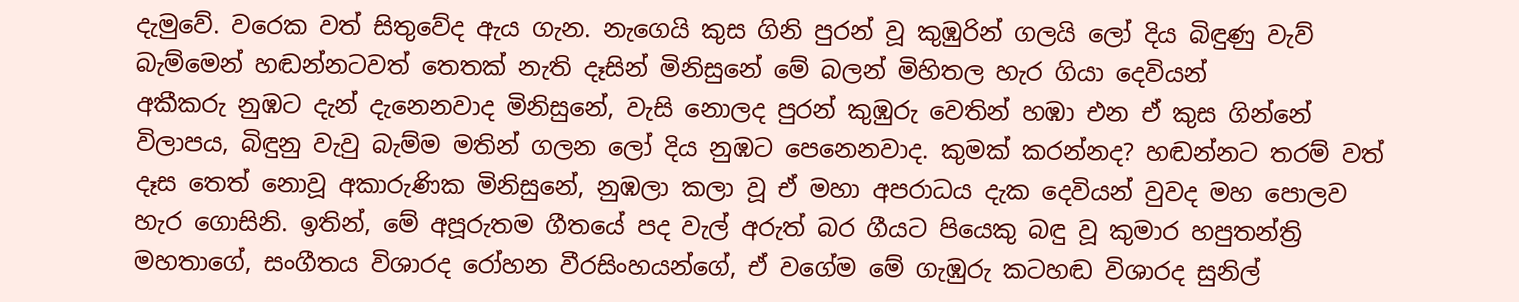දැමුවේ. වරෙක වත් සිතුවේද ඇය ගැන. නැගෙයි කුස ගිනි පුරන් වූ කුඹුරින් ගලයි ලෝ දිය බිඳුණු වැව් බැම්මෙන් හඬන්නටවත් තෙතක් නැති දෑසින් මිනිසුනේ මේ බලන් මිහිතල හැර ගියා දෙවියන්
අකීකරු නුඹට දැන් දැනෙනවාද මිනිසුනේ, වැසි නොලද පුරන් කුඹුරු වෙතින් හඹා එන ඒ කුස ගින්නේ විලාපය, බිඳුනු වැවු බැම්ම මතින් ගලන ලෝ දිය නුඹට පෙනෙනවාද. කුමක් කරන්නද? හඬන්නට තරම් වත් දෑස තෙත් නොවූ අකාරුණික මිනිසුනේ, නුඹලා කලා වූ ඒ මහා අපරාධය දැක දෙවියන් වුවද මහ පොලව හැර ගොසිනි. ඉතින්, මේ අපූරුතම ගීතයේ පද වැල් අරුත් බර ගීයට පියෙකු බඳු වූ කුමාර හපුතන්ත්‍රි මහතාගේ, සංගීතය විශාරද රෝහන වීරසිංහයන්ගේ, ඒ වගේම මේ ගැඹුරු කටහඬ විශාරද සුනිල්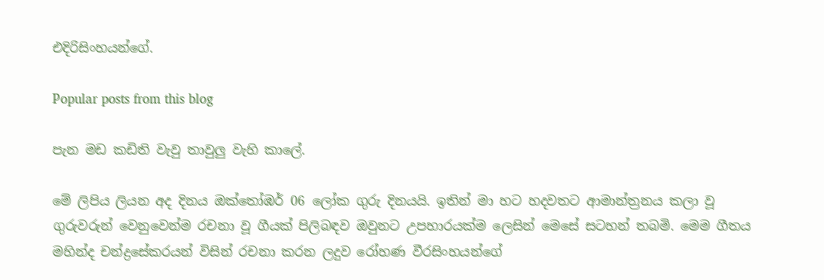එදිරිසිංහයන්ගේ.

Popular posts from this blog

පැන මඩ කඩිති වැවු තාවුලු වැහි කාලේ.

මේ ලිපිය ලියන අද දිනය ඔක්තෝඹර් 06 ලෝක ගුරු දිනයයි. ඉතින් මා හට හදවතට ආමාන්ත්‍රනය කලා වූ ගුරුවරුන් වෙනුවෙන්ම රචනා වූ ගීයක් පිලිබඳව ඔවුනට උපහාරයක්ම ලෙසින් මෙසේ සටහන් තබමි. මෙම ගීතය මහින්ද චන්ද්‍රසේකරයන් විසින් රචනා කරන ලදුව රෝහණ වීරසිංහයන්ගේ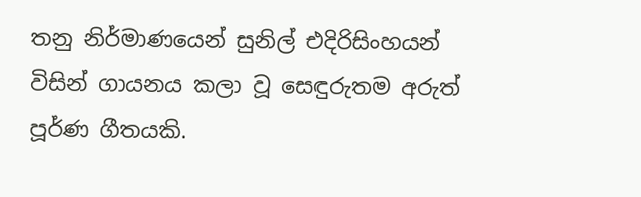තනු නිර්මාණයෙන් සුනිල් එදිරිසිංහයන් විසින් ගායනය කලා වූ සෙඳුරුතම අරුත් පූර්ණ ගීතයකි.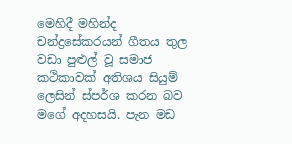මෙහිදී මහින්ද චන්ද්‍රසේකරයන් ගීතය තුල වඩා පුළුල් වූ සමාජ කථිකාවක් අතිශය සියුම් ලෙසින් ස්පර්ශ කරන බව මගේ අදහසයි. පැන මඩ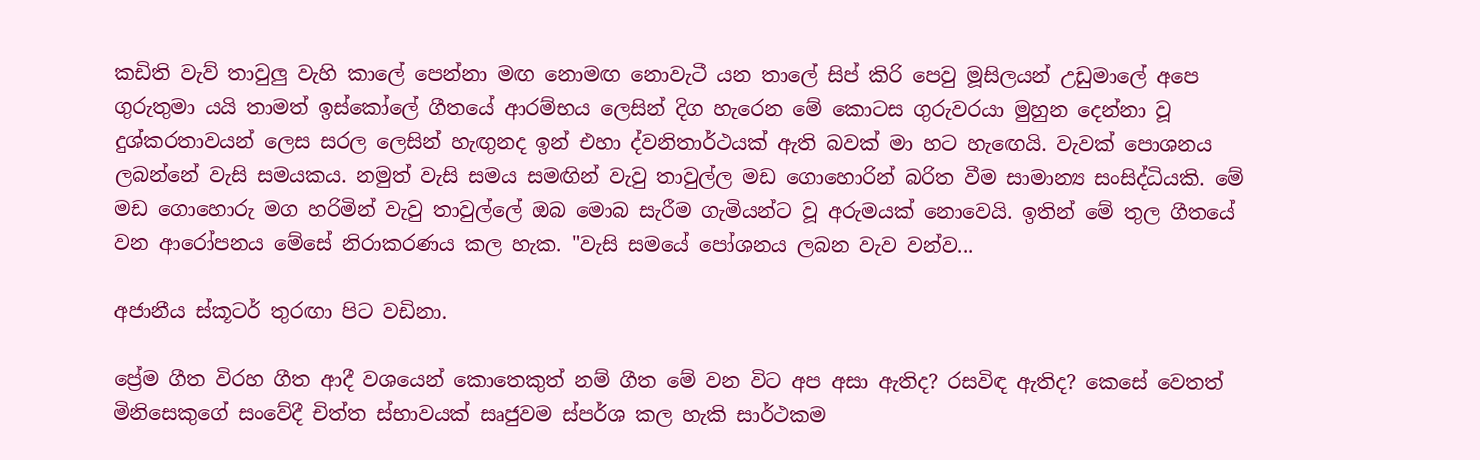කඩිති වැව් තාවුලු වැහි කාලේ පෙන්නා මඟ නොමඟ නොවැටී යන තාලේ සිප් කිරි පෙවු මූසිලයන් උඩුමාලේ අපෙ ගුරුතුමා යයි තාමත් ඉස්කෝලේ ගීතයේ ආරම්භය ලෙසින් දිග හැරෙන මේ කොටස ගුරුවරයා මුහුන දෙන්නා වූ දුශ්කරතාවයන් ලෙස සරල ලෙසින් හැඟුනද ඉන් එහා ද්වනිතාර්ථයක් ඇති බවක් මා හට හැඟෙයි. වැවක් පොශනය ලබන්නේ වැසි සමයකය. නමුත් වැසි සමය සමඟින් වැවු තාවුල්ල මඩ ගොහොරින් බරිත වීම සාමාන්‍ය සංසිද්ධියකි. මේ මඩ ගොහොරු මග හරිමින් වැවු තාවුල්ලේ ඔබ මොබ සැරීම ගැමියන්ට වූ අරුමයක් නොවෙයි. ඉතින් මේ තුල ගීතයේ වන ආරෝපනය මේසේ නිරාකරණය කල හැක. "වැසි සමයේ පෝශනය ලබන වැව වන්ව...

අජානීය ස්කූටර් තුරඟා පිට වඩිනා.

ප්‍රේම ගීත විරහ ගීත ආදී වශයෙන් කොතෙකුත් නම් ගීත මේ වන විට අප අසා ඇතිද? රසවිඳ ඇතිද? කෙසේ වෙතත් මිනිසෙකුගේ සංවේදී චිත්ත ස්භාවයක් සෘජුවම ස්පර්ශ කල හැකි සාර්ථකම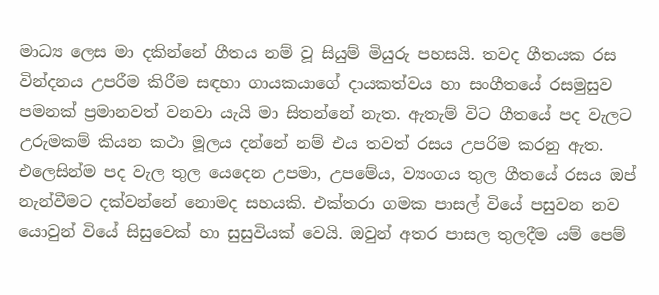මාධ්‍ය ලෙස මා දකින්නේ ගීතය නම් වූ සියුම් මියුරු පහසයි. තවද ගීතයක රස වින්දනය උපරීම කිරීම සඳහා ගායකයාගේ දායකත්වය හා සංගීතයේ රසමුසුව පමනක් ප්‍රමානවත් වනවා යැයි මා සිතන්නේ නැත. ඇතැම් විට ගීතයේ පද වැලට උරුමකම් කියන කථා මූලය දන්නේ නම් එය තවත් රසය උපරිම කරනු ඇත. එලෙසින්ම පද වැල තුල යෙදෙන උපමා, උපමේය, ව්‍යංගය තුල ගීතයේ රසය ඔප් නැන්වීමට දක්වන්නේ නොමද සහයකි. එක්තරා ගමක පාසල් වියේ පසුවන නව යොවුන් වියේ සිසුවෙක් හා සුසුවියක් වෙයි. ඔවුන් අතර පාසල තුලදීම යම් පෙම්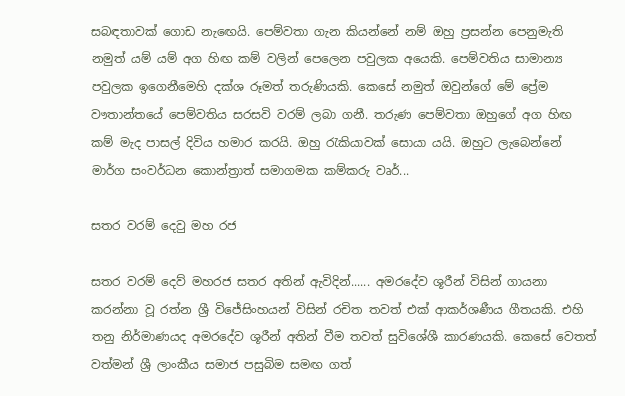සබඳතාවක් ගොඩ නැඟෙයි. පෙම්වතා ගැන කියන්නේ නම් ඔහු ප්‍රසන්න පෙනුමැති නමුත් යම් යම් අග හිඟ කම් වලින් පෙලෙන පවුලක අයෙකි. පෙම්වතිය සාමාන්‍ය පවුලක ඉගෙනීමෙහි දක්ශ රූමත් තරුණියකි. කෙසේ නමුත් ඔවුන්ගේ මේ ප්‍රේම වෟතාන්තයේ පෙම්වතිය සරසවි වරම් ලබා ගනී. තරුණ පෙම්වතා ඔහුගේ අග හිඟ කම් මැද පාසල් දිවිය හමාර කරයි. ඔහු රැකියාවක් සොයා යයි. ඔහුට ලැබෙන්නේ මාර්ග සංවර්ධන කොන්ත්‍රාත් සමාගමක කම්කරු වෘර්...

සතර වරම් දෙවු මහ රජ

සතර වරම් දෙව් මහරජ සතර අතින් ඇවිදින්...... අමරදේව ශූරීන් විසින් ගායනා කරන්නා වූ රත්න ශ්‍රී විජේසිංහයන් විසින් රචිත තවත් එක් ආකර්ශණීය ගීතයකි. එහි තනු නිර්මාණයද අමරදේව ශූරීන් අතින් වීම තවත් සුවිශේශී කාරණයකි. කෙසේ වෙතත් වත්මන් ශ්‍රී ලාංකීය සමාජ පසුබිම සමඟ ගත්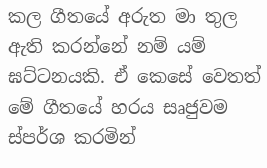කල ගීත‍යේ අරුත මා තුල ඇති කරන්නේ නම් යම් ඝට්ටනයකි. ඒ කෙසේ වෙතත් මේ ගීතයේ හරය සෘජුවම ස්පර්ශ කරමින්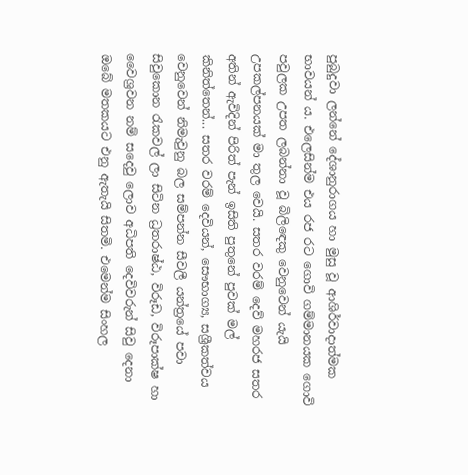පුබුදුවා ලන්නේ දේශානුරාගය හා මුසු වූ ආශිර්වාදාත්මක භාවයන් ය. එලෙසින්ම එය රජ රට ගොවි ගම්මානයක ගොවි පවුලක උපත ලබන්නා වූ බිලිඳෙකු වෙනුවෙන් යැයි උපකල්පනයක් මා තුල වෙයි. සතර වරම් දෙව් මහරජ සතර අතින් ඇවිදින් පිරිත් පැන් ඉසිති පුතුනේ පුවක් මල් කිනිත්තෙන්... සතර වරම් දෙවියන්, සෞභාග්‍ය, සශ්‍රීකත්වය වෙනුවෙන් නිමැවුනු බල සම්පන්න සීවලී යන්ත්‍රයේ පවා සිවුකොන රැකවල් ලා සිටින ධ්‍රතරාෂ්ඨ, විරූඩ, විරූපාක්ෂ හා වෛශ්‍රවන නම් සදෙවු ලොව අධිපති දෙවිවරුන් සිවු දෙනා ඔබේ මතකයට එනු ඇතැයි සිතමි. එමෙන්ම සිංහල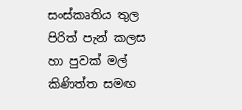සංස්කෘතිය තුල පිරිත් පැන් කලස හා පුවක් මල් කිණිත්ත සමඟ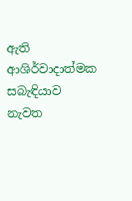ඇති ආශිර්වාදාත්මක සබැඳියාව නැවත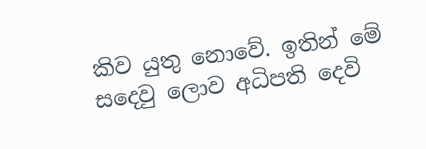කිව යුතු නොවේ. ඉතින් මේ සදෙවු ලොව අධිපති දෙවි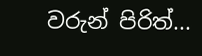වරුන් පිරිත්...